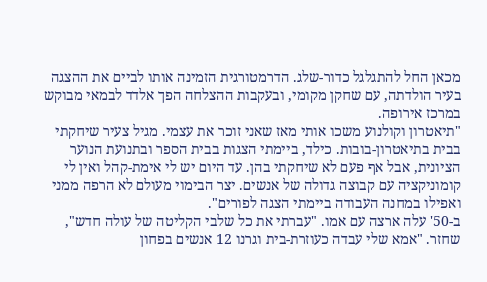מכאן החל להתגלגל כדור-שלג. הדרמטורגית הזמינה אותו לביים את ההצגה בעיר הולדתה, עם שחקן מקומי, ובעקבות ההצלחה הפך אלדד לבמאי מבוקש במרכז אירופה.
"תיאטרון וקולנוע משכו אותי מאז שאני זוכר את עצמי. מגיל צעיר שיחקתי בבית בתיאטרון-בובות. כילד, ביימתי הצגות בבית הספר ובתנועת הנוער הציונית, אבל אף פעם לא שיחקתי בהן. עד היום יש לי אימת-קהל ואין לי קומוניקציה עם קבוצה גדולה של אנשים. יצר הבימוי מעולם לא הרפה ממני ואפילו במחנה העבודה ביימתי הצגה לפורים".
ב-50' עלה ארצה עם אמו. "עברתי את כל שלבי הקליטה של עולה חדש", שחזר. "אמא שלי עבדה כעוזרת-בית וגרנו 12 אנשים בפחון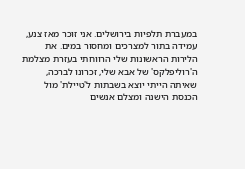במעברת תלפיות בירושלים. אני זוכר מאז צנע, עמידה בתור למצרכים ומחסור במים. את הלירות הראשונות שלי הרווחתי בעזרת מצלמת ה'רוליפלקס' של אבא שלי, זכרונו לברכה, שאיתה הייתי יוצא בשבתות ל'טיילת' מול הכנסת הישנה ומצלם אנשים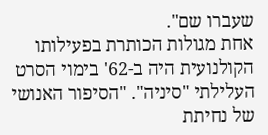שעברו שם".
אחת מגולות הכותרת בפעילותו הקולנועית היה ב-62' בימוי הסרט העלילתי "סיניה". "הסיפור האנושי של נחיתת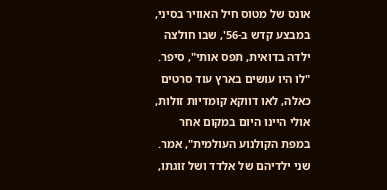אונס של מטוס חיל האוויר בסיני, במבצע קדש ב-56', שבו חולצה ילדה בדואית, תפס אותי", סיפר. "לו היו עושים בארץ עוד סרטים כאלה, לאו דווקא קומדיות זולות, אולי היינו היום במקום אחר במפת הקולנוע העולמית", אמר.
שני ילדיהם של אלדד ושל זוגתו,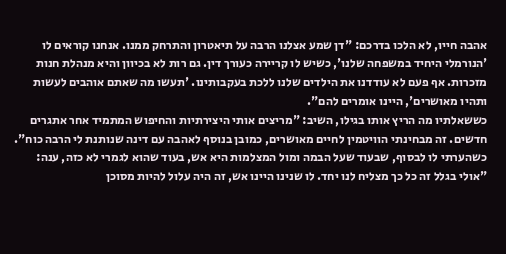אהבה חייו, לא הלכו בדרכם: "דן שמע אצלנו הרבה על תיאטרון והתרחק ממנו. אנחנו קוראים לו 'הנורמלי היחיד במשפחה שלנו', כשיש לו קריירה כעורך דין. גם רות לא בכיוון והיא מנהלת חנות מזכרות. אף פעם לא עודדנו את הילדים שלנו ללכת בעקבותינו. 'תעשו מה שאתם אוהבים לעשות ותהיו מאושרים', היינו אומרים להם".
כששאלתיו מה הריץ אותו בגילו, השיב: "מריצים אותי היצירתיות והחיפוש המתמיד אחר אתגרים חדשים. זה מבחינתי הוויטמין לחיים מאושרים, כמובן בנוסף לאהבה עם דינה שנותנת לי הרבה כוח".
כשהערתי לו לבסוף, שבעוד שעל הבמה ומול המצלמות היא אש, בעוד שהוא לגמרי לא כזה, ענה: "אולי בגלל זה כל כך מצליח לנו יחד. לו שנינו היינו אש, זה היה עלול להיות מסוכן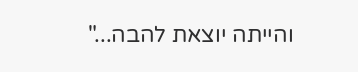והייתה יוצאת להבה..."